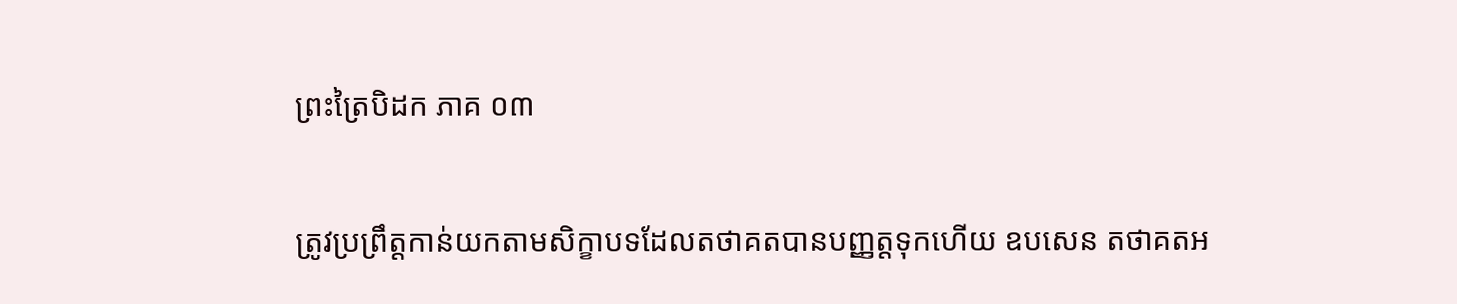ព្រះត្រៃបិដក ភាគ ០៣

ត្រូវប្រព្រឹត្ដកាន់យកតាមសិក្ខាបទដែលតថាគតបានបញ្ញត្ដទុកហើយ ឧបសេន តថាគតអ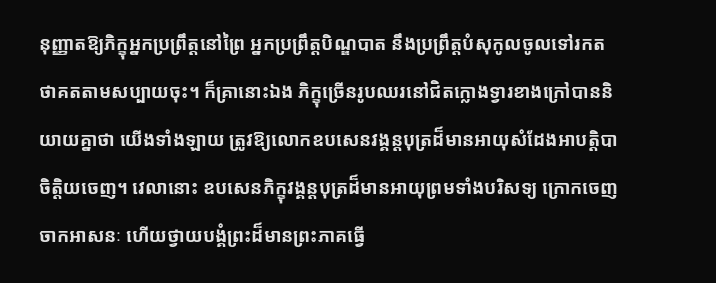នុញ្ញាតឱ្យភិក្ខុអ្នកប្រព្រឹត្ដនៅព្រៃ អ្នកប្រព្រឹត្ដបិណ្ឌបាត នឹងប្រព្រឹត្ដបំសុកូលចូលទៅរកតថាគតតាមសប្បាយចុះ។ ក៏គ្រានោះឯង ភិក្ខុច្រើនរូបឈរនៅជិតក្លោងទ្វារខាងក្រៅបាននិយាយគ្នាថា យើងទាំងឡាយ ត្រូវឱ្យលោកឧបសេនវង្គន្ដបុត្រដ៏មានអាយុសំដែងអាបត្ដិបាចិត្ដិយចេញ។ វេលានោះ ឧបសេនភិក្ខុវង្គន្ដបុត្រដ៏មានអាយុព្រមទាំងបរិសទ្យ ក្រោកចេញចាកអាសនៈ ហើយថ្វាយបង្គំព្រះដ៏មានព្រះភាគធ្វើ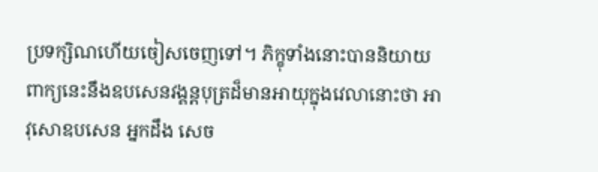ប្រទក្សិណហើយចៀសចេញទៅ។ ភិក្ខុទាំងនោះបាននិយាយពាក្យនេះនឹងឧបសេនវង្គន្ដបុត្រដ៏មានអាយុក្នុងវេលានោះថា អាវុសោឧបសេន អ្នកដឹង សេច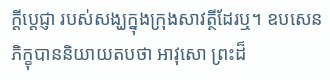ក្ដីប្ដេជ្ញា របស់សង្ឃក្នុងក្រុងសាវត្ថីដែរឬ។ ឧបសេនភិក្ខុបាននិយាយតបថា អាវុសោ ព្រះដ៏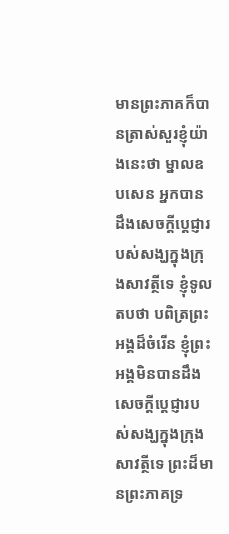មានព្រះភាគក៏បានត្រាស់សួរខ្ញុំយ៉ាងនេះថា ម្នាលឧបសេន អ្នកបានដឹងសេចក្ដីប្ដេជ្ញារបស់សង្ឃក្នុងក្រុងសាវត្ថីទេ ខ្ញុំទូលតបថា បពិត្រព្រះអង្គដ៏ចំរើន ខ្ញុំព្រះអង្គមិនបានដឹងសេចក្ដីប្ដេជ្ញារបស់សង្ឃក្នុងក្រុងសាវត្ថីទេ ព្រះដ៏មានព្រះភាគទ្រ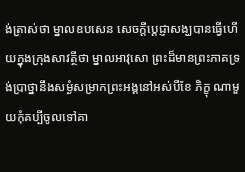ង់ត្រាស់ថា ម្នាលឧបសេន សេចក្ដីប្ដេជ្ញាសង្ឃបានធ្វើហើយក្នុងក្រុងសាវត្ថីថា ម្នាលអាវុសោ ព្រះដ៏មានព្រះភាគទ្រង់ប្រាថ្នានឹងសម្ងំសម្រាកព្រះអង្គនៅអស់បីខែ ភិក្ខុ ណាមួយកុំគប្បីចូលទៅគា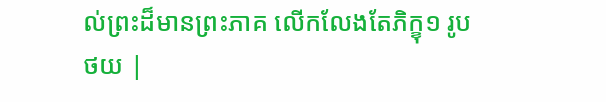ល់ព្រះដ៏មានព្រះភាគ លើកលែងតែភិក្ខុ១ រូប
ថយ |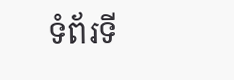ទំព័រទី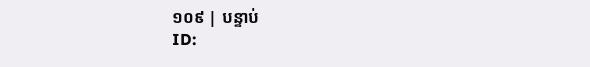១០៩ | បន្ទាប់
ID: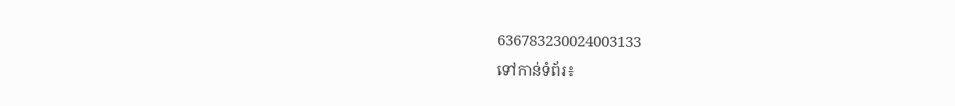636783230024003133
ទៅកាន់ទំព័រ៖